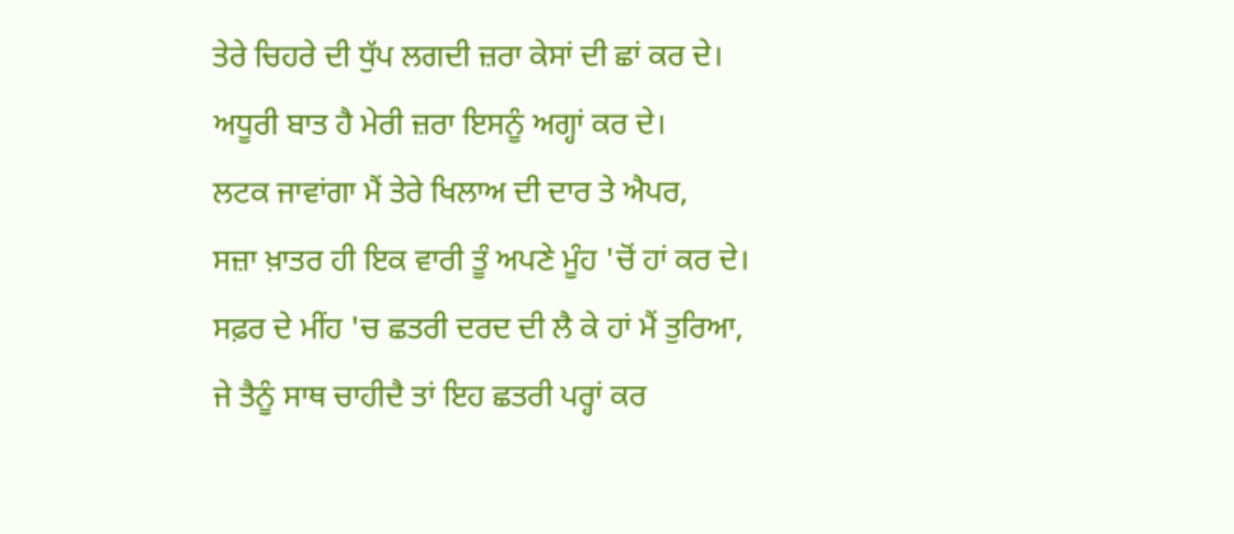ਤੇਰੇ ਚਿਹਰੇ ਦੀ ਧੁੱਪ ਲਗਦੀ ਜ਼ਰਾ ਕੇਸਾਂ ਦੀ ਛਾਂ ਕਰ ਦੇ।
ਅਧੂਰੀ ਬਾਤ ਹੈ ਮੇਰੀ ਜ਼ਰਾ ਇਸਨੂੰ ਅਗ੍ਹਾਂ ਕਰ ਦੇ।
ਲਟਕ ਜਾਵਾਂਗਾ ਮੈਂ ਤੇਰੇ ਖਿਲਾਅ ਦੀ ਦਾਰ ਤੇ ਐਪਰ,
ਸਜ਼ਾ ਖ਼ਾਤਰ ਹੀ ਇਕ ਵਾਰੀ ਤੂੰ ਅਪਣੇ ਮੂੰਹ 'ਚੋਂ ਹਾਂ ਕਰ ਦੇ।
ਸਫ਼ਰ ਦੇ ਮੀਂਹ 'ਚ ਛਤਰੀ ਦਰਦ ਦੀ ਲੈ ਕੇ ਹਾਂ ਮੈਂ ਤੁਰਿਆ,
ਜੇ ਤੈਨੂੰ ਸਾਥ ਚਾਹੀਦੈ ਤਾਂ ਇਹ ਛਤਰੀ ਪਰ੍ਹਾਂ ਕਰ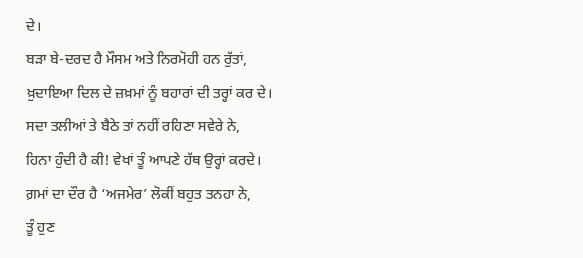ਦੇ।
ਬੜਾ ਬੇ-ਦਰਦ ਹੈ ਮੌਸਮ ਅਤੇ ਨਿਰਮੋਹੀ ਹਨ ਰੁੱਤਾਂ,
ਖ਼ੁਦਾਇਆ ਦਿਲ ਦੇ ਜ਼ਖ਼ਮਾਂ ਨੂੰ ਬਹਾਰਾਂ ਦੀ ਤਰ੍ਹਾਂ ਕਰ ਦੇ।
ਸਦਾ ਤਲੀਆਂ ਤੇ ਬੈਠੇ ਤਾਂ ਨਹੀਂ ਰਹਿਣਾ ਸਵੇਰੇ ਨੇ,
ਹਿਨਾ ਹੁੰਦੀ ਹੈ ਕੀ! ਵੇਖਾਂ ਤੂੰ ਆਪਣੇ ਹੱਥ ਉਰ੍ਹਾਂ ਕਰਦੇ।
ਗ਼ਮਾਂ ਦਾ ਦੌਰ ਹੈ ‘ਅਜਮੇਰ’ ਲੋਕੀਂ ਬਹੁਤ ਤਨਹਾ ਨੇ,
ਤੂੰ ਹੁਣ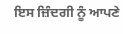ਇਸ ਜ਼ਿੰਦਗੀ ਨੂੰ ਆਪਣੇ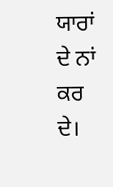ਯਾਰਾਂ ਦੇ ਨਾਂ ਕਰ ਦੇ।